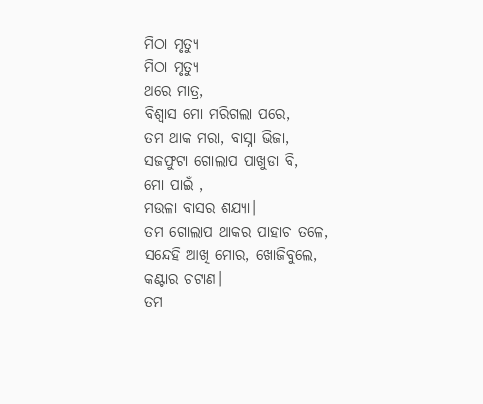ମିଠା ମୃତ୍ୟୁ
ମିଠା ମୃତ୍ୟୁ
ଥରେ ମାତ୍ର,
ବିଶ୍ଵାସ ମୋ ମରିଗଲା ପରେ,
ତମ ଥାକ ମରା, ବାସ୍ନା ଭିଜା,
ସଜଫୁଟା ଗୋଲାପ ପାଖୁଡା ବି,
ମୋ ପାଇଁ ,
ମଉଳା ବାସର ଶଯ୍ୟା।
ତମ ଗୋଲାପ ଥାକର ପାହାଚ ତଳେ,
ସନ୍ଦେହି ଆଖି ମୋର, ଖୋଜିବୁଲେ,
କଣ୍ଟାର ଚଟାଣ।
ତମ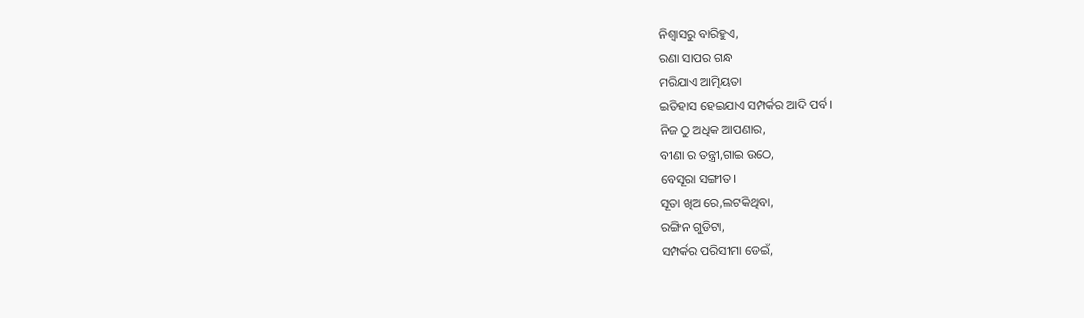ନିଶ୍ଵାସରୁ ବାରିହୁଏ,
ରଣା ସାପର ଗନ୍ଧ
ମରିଯାଏ ଆତ୍ମିୟତା
ଇତିହାସ ହେଇଯାଏ ସମ୍ପର୍କର ଆଦି ପର୍ବ।
ନିଜ ଠୁ ଅଧିକ ଆପଣାର,
ବୀଣା ର ତନ୍ତ୍ରୀ,ଗାଇ ଉଠେ,
ବେସୂରା ସଙ୍ଗୀତ।
ସୂତା ଖିଅ ରେ,ଲଟକିଥିବା,
ରଙ୍ଗିନ ଗୁଡିଟା,
ସମ୍ପର୍କର ପରିସୀମା ଡେଇଁ,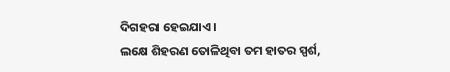ଦିଗହରା ହେଇଯାଏ।
ଲକ୍ଷେ ଶିହରଣ ତୋଳିଥିବା ତମ ହାତର ସ୍ପର୍ଶ,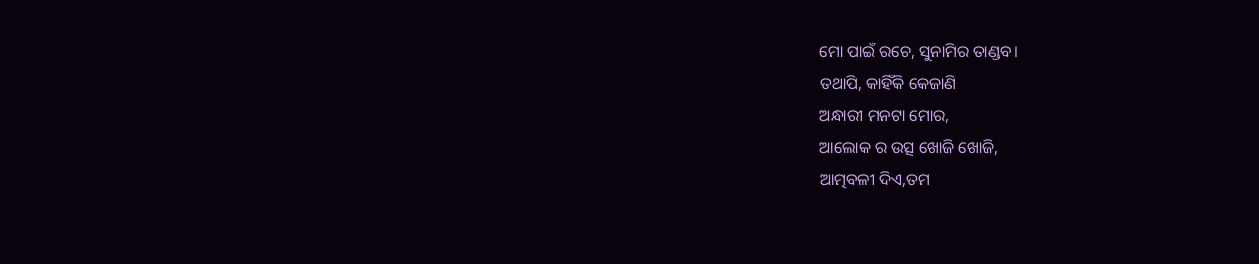ମୋ ପାଇଁ ରଚେ, ସୁନାମିର ତାଣ୍ଡବ।
ତଥାପି, କାହିଁକି କେଜାଣି
ଅନ୍ଧାରୀ ମନଟା ମୋର,
ଆଲୋକ ର ଉତ୍ସ ଖୋଜି ଖୋଜି,
ଆତ୍ମବଳୀ ଦିଏ,ତମ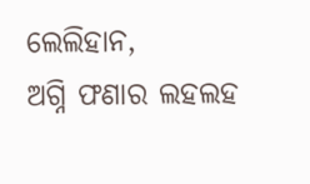ଲେଲିହାନ,
ଅଗ୍ନି ଫଣାର ଲହଲହ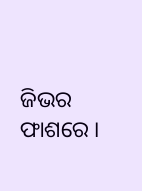ଜିଭର ଫାଶରେ ।